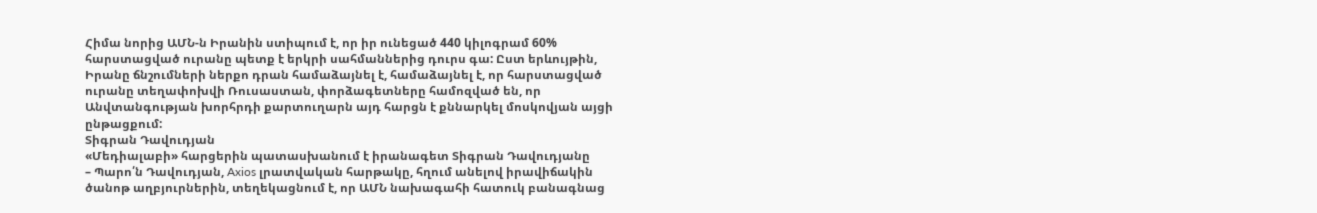Հիմա նորից ԱՄՆ‑ն Իրանին ստիպում է, որ իր ունեցած 440 կիլոգրամ 60% հարստացված ուրանը պետք է երկրի սահմաններից դուրս գա: Ըստ երևույթին, Իրանը ճնշումների ներքո դրան համաձայնել է, համաձայնել է, որ հարստացված ուրանը տեղափոխվի Ռուսաստան, փորձագետները համոզված են, որ Անվտանգության խորհրդի քարտուղարն այդ հարցն է քննարկել մոսկովյան այցի ընթացքում:
Տիգրան Դավուդյան
«Մեդիալաբի» հարցերին պատասխանում է իրանագետ Տիգրան Դավուդյանը
– Պարո՛ն Դավուդյան, Axios լրատվական հարթակը, հղում անելով իրավիճակին ծանոթ աղբյուրներին, տեղեկացնում է, որ ԱՄՆ նախագահի հատուկ բանագնաց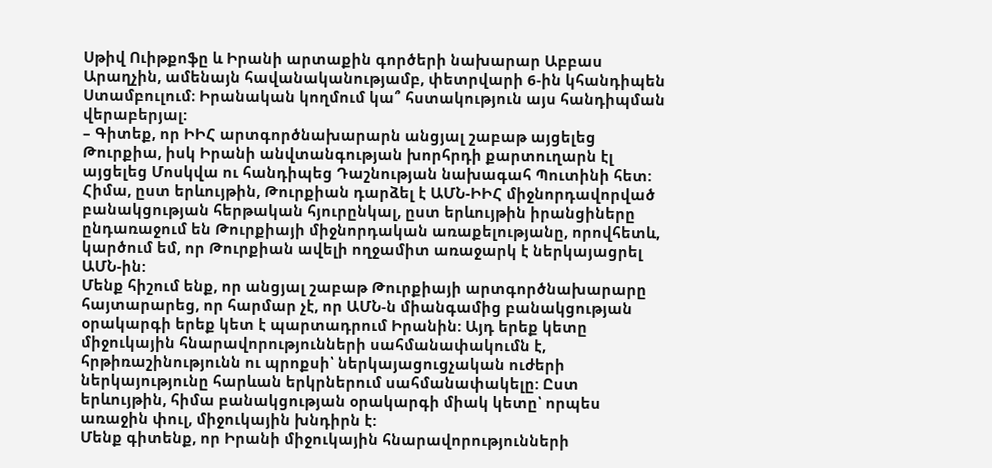Սթիվ Ուիթքոֆը և Իրանի արտաքին գործերի նախարար Աբբաս Արաղչին, ամենայն հավանականությամբ, փետրվարի 6‑ին կհանդիպեն Ստամբուլում։ Իրանական կողմում կա՞ հստակություն այս հանդիպման վերաբերյալ:
– Գիտեք, որ ԻԻՀ արտգործնախարարն անցյալ շաբաթ այցելեց Թուրքիա, իսկ Իրանի անվտանգության խորհրդի քարտուղարն էլ այցելեց Մոսկվա ու հանդիպեց Դաշնության նախագահ Պուտինի հետ: Հիմա, ըստ երևույթին, Թուրքիան դարձել է ԱՄՆ-ԻԻՀ միջնորդավորված բանակցության հերթական հյուրընկալ, ըստ երևույթին իրանցիները ընդառաջում են Թուրքիայի միջնորդական առաքելությանը, որովհետև, կարծում եմ, որ Թուրքիան ավելի ողջամիտ առաջարկ է ներկայացրել ԱՄՆ-ին:
Մենք հիշում ենք, որ անցյալ շաբաթ Թուրքիայի արտգործնախարարը հայտարարեց, որ հարմար չէ, որ ԱՄՆ‑ն միանգամից բանակցության օրակարգի երեք կետ է պարտադրում Իրանին: Այդ երեք կետը միջուկային հնարավորությունների սահմանափակումն է, հրթիռաշինությունն ու պրոքսի՝ ներկայացուցչական ուժերի ներկայությունը հարևան երկրներում սահմանափակելը: Ըստ երևույթին, հիմա բանակցության օրակարգի միակ կետը՝ որպես առաջին փուլ, միջուկային խնդիրն է:
Մենք գիտենք, որ Իրանի միջուկային հնարավորությունների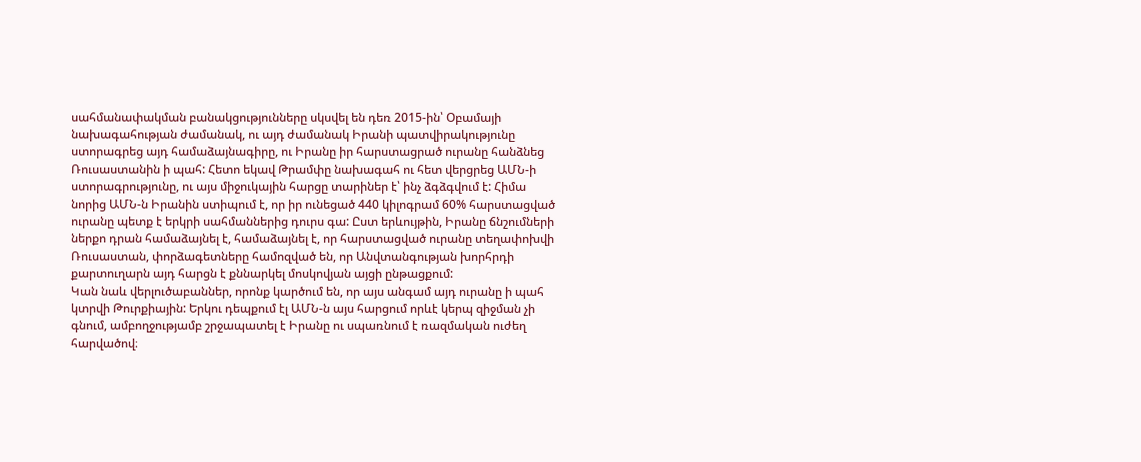սահմանափակման բանակցությունները սկսվել են դեռ 2015-ին՝ Օբամայի նախագահության ժամանակ, ու այդ ժամանակ Իրանի պատվիրակությունը ստորագրեց այդ համաձայնագիրը, ու Իրանը իր հարստացրած ուրանը հանձնեց Ռուսաստանին ի պահ: Հետո եկավ Թրամփը նախագահ ու հետ վերցրեց ԱՄՆ‑ի ստորագրությունը, ու այս միջուկային հարցը տարիներ է՝ ինչ ձգձգվում է: Հիմա նորից ԱՄՆ‑ն Իրանին ստիպում է, որ իր ունեցած 440 կիլոգրամ 60% հարստացված ուրանը պետք է երկրի սահմաններից դուրս գա: Ըստ երևույթին, Իրանը ճնշումների ներքո դրան համաձայնել է, համաձայնել է, որ հարստացված ուրանը տեղափոխվի Ռուսաստան, փորձագետները համոզված են, որ Անվտանգության խորհրդի քարտուղարն այդ հարցն է քննարկել մոսկովյան այցի ընթացքում:
Կան նաև վերլուծաբաններ, որոնք կարծում են, որ այս անգամ այդ ուրանը ի պահ կտրվի Թուրքիային: Երկու դեպքում էլ ԱՄՆ‑ն այս հարցում որևէ կերպ զիջման չի գնում, ամբողջությամբ շրջապատել է Իրանը ու սպառնում է ռազմական ուժեղ հարվածով։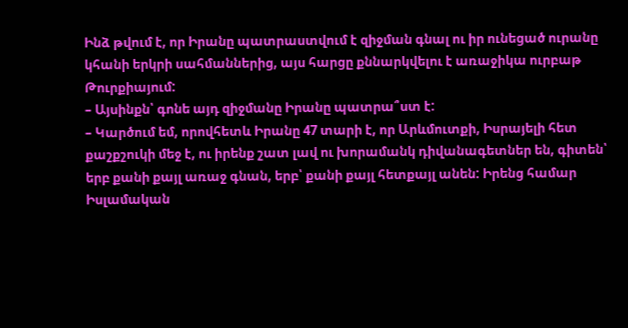Ինձ թվում է, որ Իրանը պատրաստվում է զիջման գնալ ու իր ունեցած ուրանը կհանի երկրի սահմաններից, այս հարցը քննարկվելու է առաջիկա ուրբաթ Թուրքիայում:
– Այսինքն՝ գոնե այդ զիջմանը Իրանը պատրա՞ստ է:
– Կարծում եմ, որովհետև Իրանը 47 տարի է, որ Արևմուտքի, Իսրայելի հետ քաշքշուկի մեջ է, ու իրենք շատ լավ ու խորամանկ դիվանագետներ են, գիտեն՝ երբ քանի քայլ առաջ գնան, երբ՝ քանի քայլ հետքայլ անեն: Իրենց համար Իսլամական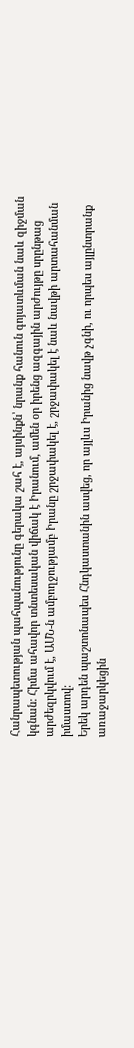Հանրապետության պահպանությունը գերակա շահ է, այսինքն՝ նրանք հանուն գոյատևման նաև զիջման կգնան: Հիմա ահավոր տնտեսական վիճակ է Իրանում, ամեն օր իրենց ազգային արժույթը սրընթաց արժեզրկվում է, ԱՄՆ‑ն ամբողջությամբ Իրանը շրջափակել է, շրջափակել է նաև նավթի արտահանման իմաստով:
Երեկ արդեն պաշտոնապես Հնդկաստանին ասվեց, որ այլևս Իրանից նավթ չգնի, ու որպես այլընտրանք առաջարկեցին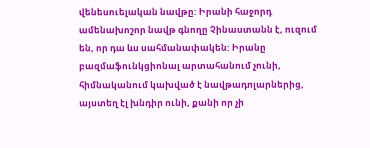վենեսուելական նավթը: Իրանի հաջորդ ամենախոշոր նավթ գնողը Չինաստանն է, ուզում են, որ դա ևս սահմանափակեն: Իրանը բազմաֆունկցիոնալ արտահանում չունի, հիմնականում կախված է նավթադոլարներից, այստեղ էլ խնդիր ունի, քանի որ չի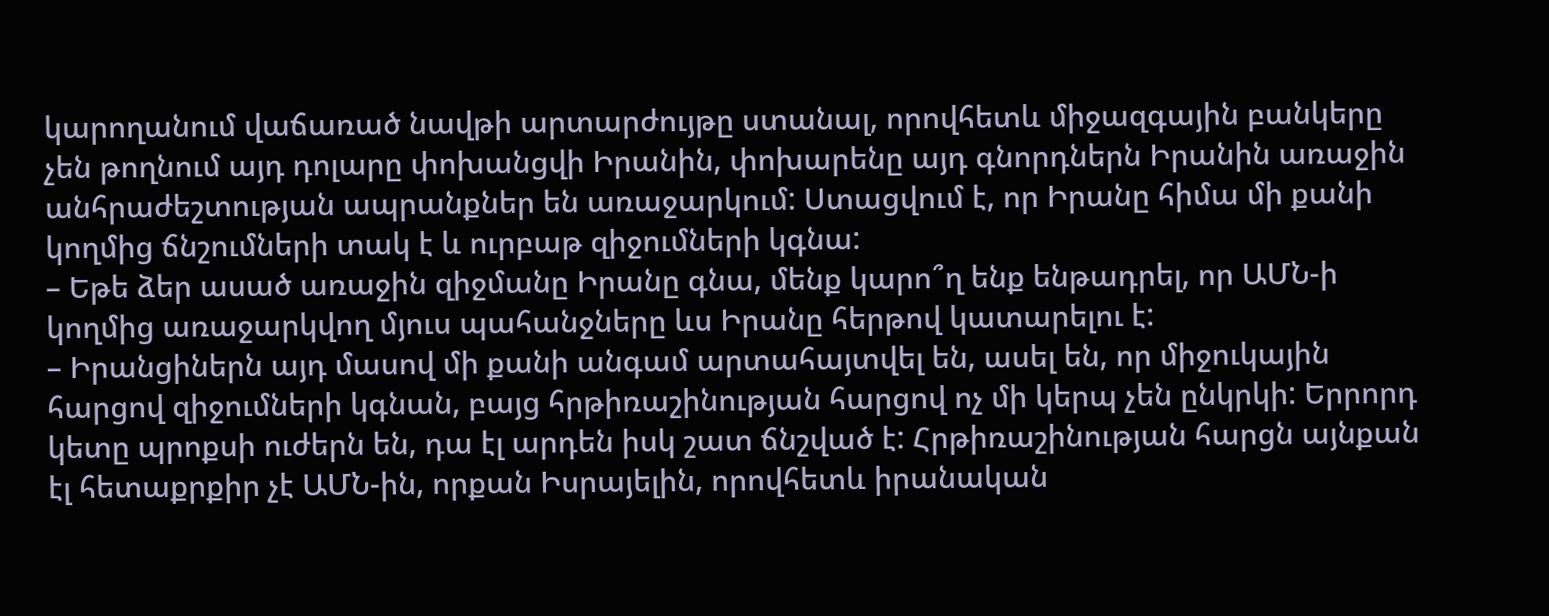կարողանում վաճառած նավթի արտարժույթը ստանալ, որովհետև միջազգային բանկերը չեն թողնում այդ դոլարը փոխանցվի Իրանին, փոխարենը այդ գնորդներն Իրանին առաջին անհրաժեշտության ապրանքներ են առաջարկում: Ստացվում է, որ Իրանը հիմա մի քանի կողմից ճնշումների տակ է և ուրբաթ զիջումների կգնա:
– Եթե ձեր ասած առաջին զիջմանը Իրանը գնա, մենք կարո՞ղ ենք ենթադրել, որ ԱՄՆ‑ի կողմից առաջարկվող մյուս պահանջները ևս Իրանը հերթով կատարելու է:
– Իրանցիներն այդ մասով մի քանի անգամ արտահայտվել են, ասել են, որ միջուկային հարցով զիջումների կգնան, բայց հրթիռաշինության հարցով ոչ մի կերպ չեն ընկրկի: Երրորդ կետը պրոքսի ուժերն են, դա էլ արդեն իսկ շատ ճնշված է: Հրթիռաշինության հարցն այնքան էլ հետաքրքիր չէ ԱՄՆ-ին, որքան Իսրայելին, որովհետև իրանական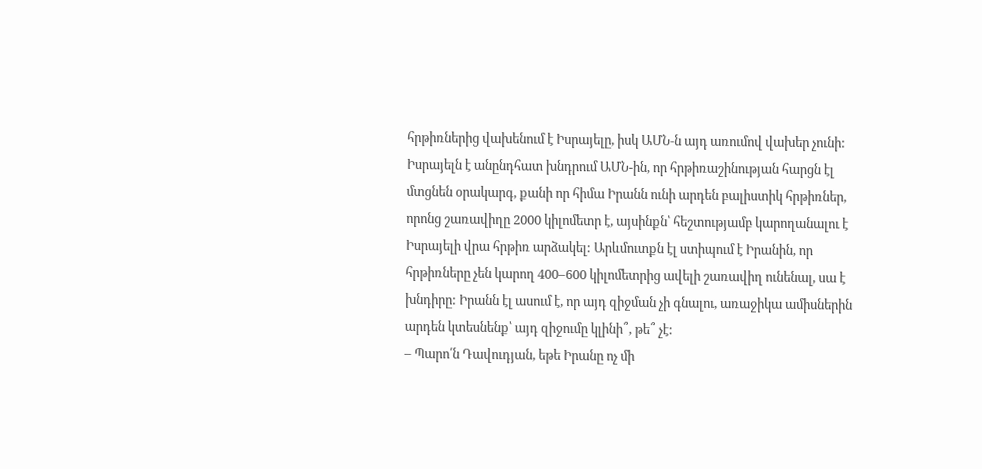հրթիռներից վախենում է Իսրայելը, իսկ ԱՄՆ‑ն այդ առումով վախեր չունի: Իսրայելն է անընդհատ խնդրում ԱՄՆ-ին, որ հրթիռաշինության հարցն էլ մտցնեն օրակարգ, քանի որ հիմա Իրանն ունի արդեն բալիստիկ հրթիռներ, որոնց շառավիղը 2000 կիլոմետր է, այսինքն՝ հեշտությամբ կարողանալու է Իսրայելի վրա հրթիռ արձակել: Արևմուտքն էլ ստիպում է Իրանին, որ հրթիռները չեն կարող 400–600 կիլոմետրից ավելի շառավիղ ունենալ, սա է խնդիրը: Իրանն էլ ասում է, որ այդ զիջման չի գնալու, առաջիկա ամիսներին արդեն կտեսնենք՝ այդ զիջումը կլինի՞, թե՞ չէ:
– Պարո՛ն Դավուդյան, եթե Իրանը ոչ մի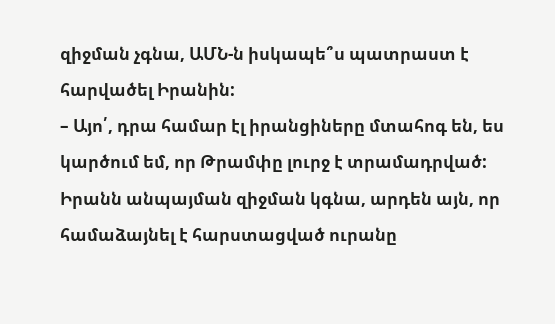զիջման չգնա, ԱՄՆ‑ն իսկապե՞ս պատրաստ է հարվածել Իրանին:
– Այո՛, դրա համար էլ իրանցիները մտահոգ են, ես կարծում եմ, որ Թրամփը լուրջ է տրամադրված: Իրանն անպայման զիջման կգնա, արդեն այն, որ համաձայնել է հարստացված ուրանը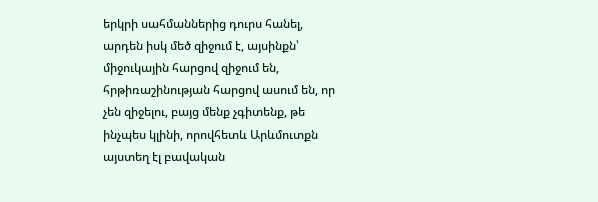երկրի սահմաններից դուրս հանել, արդեն իսկ մեծ զիջում է, այսինքն՝ միջուկային հարցով զիջում են, հրթիռաշինության հարցով ասում են, որ չեն զիջելու, բայց մենք չգիտենք, թե ինչպես կլինի, որովհետև Արևմուտքն այստեղ էլ բավական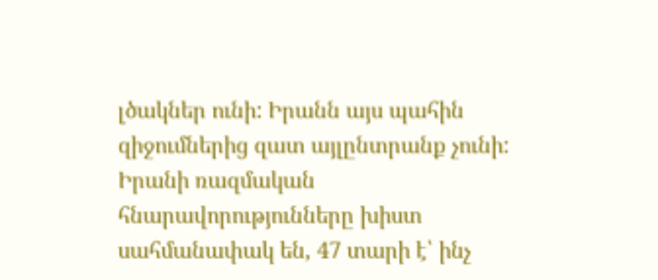լծակներ ունի: Իրանն այս պահին զիջումներից զատ այլընտրանք չունի: Իրանի ռազմական հնարավորությունները խիստ սահմանափակ են, 47 տարի է՝ ինչ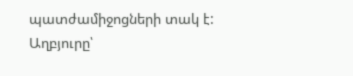պատժամիջոցների տակ է:
Աղբյուրը՝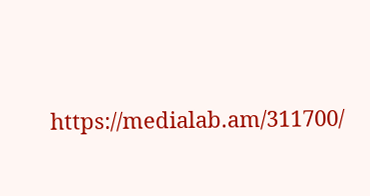https://medialab.am/311700/